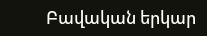Բավական երկար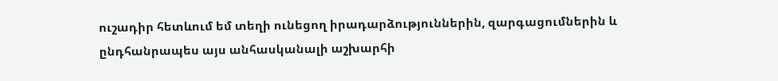ուշադիր հետևում եմ տեղի ունեցող իրադարձություններին, զարգացումներին և ընդհանրապես այս անհասկանալի աշխարհի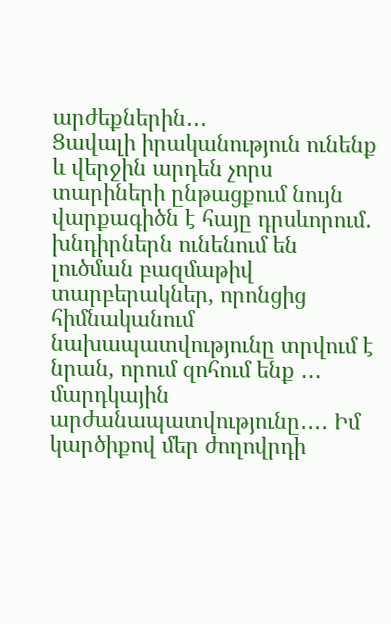արժեքներին․․․
Ցավալի իրականություն ունենք և վերջին արդեն չորս տարիների ընթացքում նույն վարքագիծն է հայը դրսևորում․ խնդիրներն ունենում են լուծման բազմաթիվ տարբերակներ, որոնցից հիմնականում նախապատվությունը տրվում է նրան, որում զոհում ենք ․․․ մարդկային արժանապատվությունը․․․․ Իմ կարծիքով մեր ժողովրդի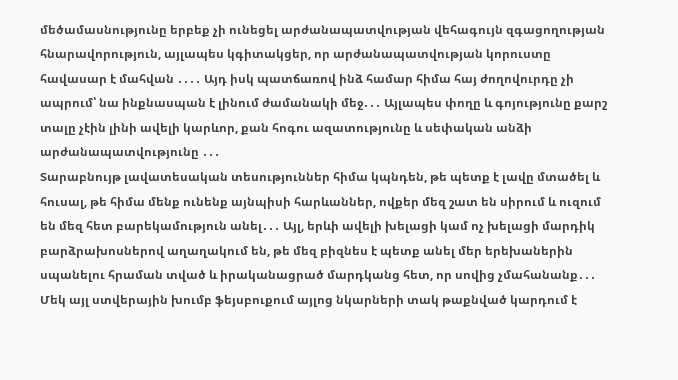մեծամասնությունը երբեք չի ունեցել արժանապատվության վեհագույն զգացողության հնարավորություն, այլապես կգիտակցեր, որ արժանապատվության կորուստը հավասար է մահվան ․․․․ Այդ իսկ պատճառով ինձ համար հիմա հայ ժողովուրդը չի ապրում՝ նա ինքնասպան է լինում ժամանակի մեջ․․․ Այլապես փողը և գոյությունը քարշ տալը չէին լինի ավելի կարևոր, քան հոգու ազատությունը և սեփական անձի արժանապատվությունը ․․․
Տարաբնույթ լավատեսական տեսություններ հիմա կպնդեն, թե պետք է լավը մտածել և հուսալ, թե հիմա մենք ունենք այնպիսի հարևաններ, ովքեր մեզ շատ են սիրում և ուզում են մեզ հետ բարեկամություն անել․․․ Այլ, երևի ավելի խելացի կամ ոչ խելացի մարդիկ բարձրախոսներով աղաղակում են, թե մեզ բիզնես է պետք անել մեր երեխաներին սպանելու հրաման տված և իրականացրած մարդկանց հետ, որ սովից չմահանանք․․․ Մեկ այլ ստվերային խումբ ֆեյսբուքում այլոց նկարների տակ թաքնված կարդում է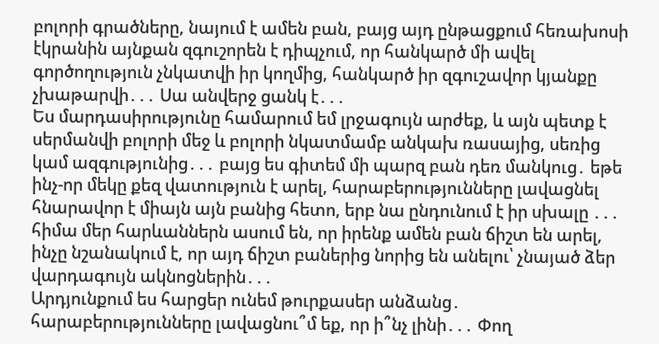բոլորի գրածները, նայում է ամեն բան, բայց այդ ընթացքում հեռախոսի էկրանին այնքան զգուշորեն է դիպչում, որ հանկարծ մի ավել գործողություն չնկատվի իր կողմից, հանկարծ իր զգուշավոր կյանքը չխաթարվի․․․ Սա անվերջ ցանկ է․․․
Ես մարդասիրությունը համարում եմ լրջագույն արժեք, և այն պետք է սերմանվի բոլորի մեջ և բոլորի նկատմամբ անկախ ռասայից, սեռից կամ ազգությունից․․․ բայց ես գիտեմ մի պարզ բան դեռ մանկուց․ եթե ինչ-որ մեկը քեզ վատություն է արել, հարաբերությունները լավացնել հնարավոր է միայն այն բանից հետո, երբ նա ընդունում է իր սխալը ․․․ հիմա մեր հարևաններն ասում են, որ իրենք ամեն բան ճիշտ են արել, ինչը նշանակում է, որ այդ ճիշտ բաներից նորից են անելու՝ չնայած ձեր վարդագույն ակնոցներին․․․
Արդյունքում ես հարցեր ունեմ թուրքասեր անձանց․ հարաբերությունները լավացնու՞մ եք, որ ի՞նչ լինի․․․ Փող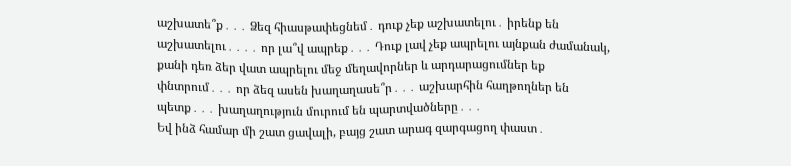աշխատե՞ք․․․ Ձեզ հիասթափեցնեմ․ դուք չեք աշխատելու․ իրենք են աշխատելու․․․․ որ լա՞վ ապրեք․․․ Դուք լավ չեք ապրելու այնքան ժամանակ, քանի դեռ ձեր վատ ապրելու մեջ մեղավորներ և արդարացումներ եք փնտրում․․․ որ ձեզ ասեն խաղաղասե՞ր․․․ աշխարհին հաղթողներ են պետք․․․ խաղաղություն մուրում են պարտվածները․․․
Եվ ինձ համար մի շատ ցավալի, բայց շատ արագ զարգացող փաստ․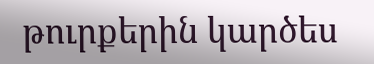թուրքերին կարծես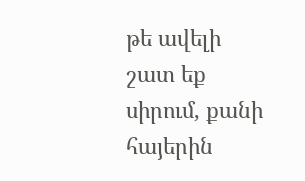թե ավելի շատ եք սիրում, քանի հայերին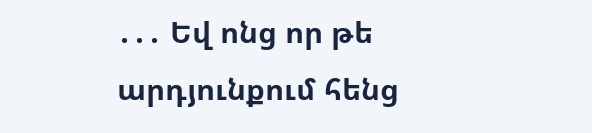․․․ Եվ ոնց որ թե արդյունքում հենց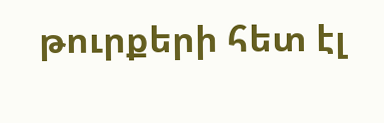թուրքերի հետ էլ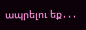ապրելու եք․․․